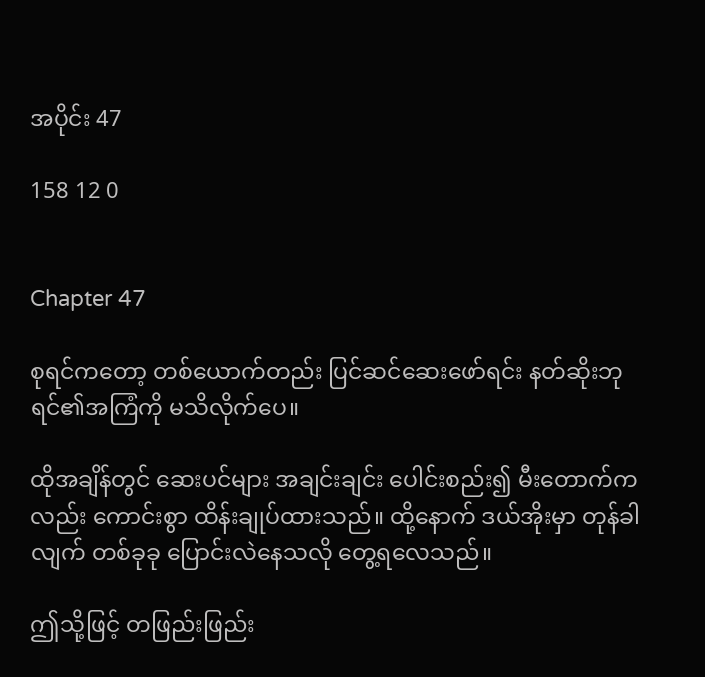အပိုင်း 47

158 12 0


Chapter 47

စုရင်ကတော့ တစ်ယောက်တည်း ပြင်ဆင်ဆေးဖော်ရင်း နတ်ဆိုးဘုရင်၏အကြံကို မသိလိုက်ပေ။

ထိုအချိန်တွင် ဆေးပင်များ အချင်းချင်း ပေါင်းစည်း၍ မီးတောက်ကလည်း ကောင်းစွာ ထိန်းချုပ်ထားသည်။ ထို့နောက် ဒယ်အိုးမှာ တုန်ခါလျက် တစ်ခုခု ပြောင်းလဲနေသလို တွေ့ရလေသည်။

ဤသို့ဖြင့် တဖြည်းဖြည်း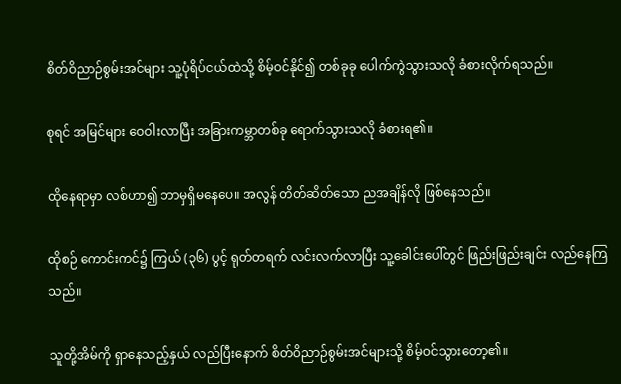စိတ်ဝိညာဉ်စွမ်းအင်များ သူ့ပုံရိပ်ငယ်ထဲသို့ စိမ့်ဝင်နိုင်၍ တစ်ခုခု ပေါက်ကွဲသွားသလို ခံစားလိုက်ရသည်။

စုရင် အမြင်များ ဝေဝါးလာပြီး အခြားကမ္ဘာတစ်ခု ရောက်သွားသလို ခံစားရ၏။

ထိုနေရာမှာ လစ်ဟာ၍ ဘာမှရှိမနေပေ။ အလွန် တိတ်ဆိတ်သော ညအချိန်လို ဖြစ်နေသည်။

ထိုစဉ် ကောင်းကင်၌ ကြယ် (၃၆) ပွင့် ရုတ်တရက် လင်းလက်လာပြီး သူ့ခေါင်းပေါ်တွင် ဖြည်းဖြည်းချင်း လည်နေကြသည်။

သူတို့အိမ်ကို ရှာနေသည့်နှယ် လည်ပြီးနောက် စိတ်ဝိညာဉ်စွမ်းအင်များသို့ စိမ့်ဝင်သွားတော့၏။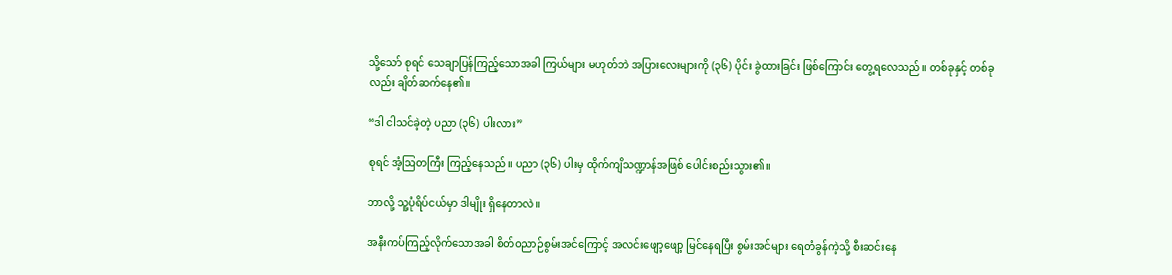သို့သော် စုရင် သေချာပြန်ကြည့်သောအခါ ကြယ်များ မဟုတ်ဘဲ အပြားလေးများကို (၃၆) ပိုင်း ခွဲထားခြင်း ဖြစ်ကြောင်း တွေ့ရလေသည်။ တစ်ခုနှင့် တစ်ခုလည်း ချိတ်ဆက်နေ၏။

“ဒါ ငါသင်ခဲ့တဲ့ ပညာ (၃၆) ပါးလား”

စုရင် အံ့ဩတကြီး ကြည့်နေသည်။ ပညာ (၃၆) ပါးမှ ထိုက်ကျိသဏ္ဍာန်အဖြစ် ပေါင်းစည်းသွား၏။

ဘာလို့ သူ့ပုံရိပ်ငယ်မှာ ဒါမျိုး ရှိနေတာလဲ။

အနီးကပ်ကြည့်လိုက်သောအခါ စိတ်ဝညာဉ်စွမ်းအင်ကြောင့် အလင်းဖျော့ဖျော့ မြင်နေရပြီး စွမ်းအင်များ ရေတံခွန်ကဲ့သို့ စီးဆင်းနေ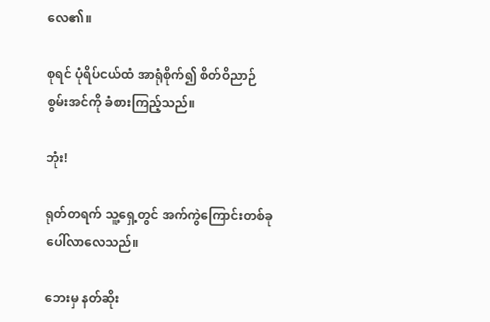လေ၏။

စုရင် ပုံရိပ်ငယ်ထံ အာရုံစိုက်၍ စိတ်ဝိညာဉ်စွမ်းအင်ကို ခံစားကြည့်သည်။

ဘုံး!

ရုတ်တရက် သူ့ရှေ့တွင် အက်ကွဲကြောင်းတစ်ခု ပေါ်လာလေသည်။

ဘေးမှ နတ်ဆိုး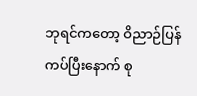ဘုရင်ကတော့ ဝိညာဉ်ပြန်ကပ်ပြီးနောက် စု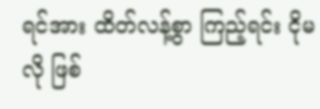ရင်အား ထိတ်လန့်စွာ ကြည့်ရင်း ငိုမလို ဖြစ်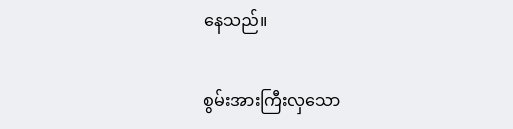နေသည်။

စွမ်းအားကြီးလှသော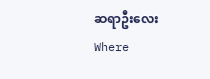ဆရာဦးလေး Where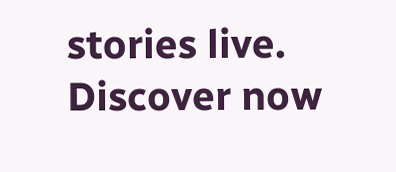stories live. Discover now